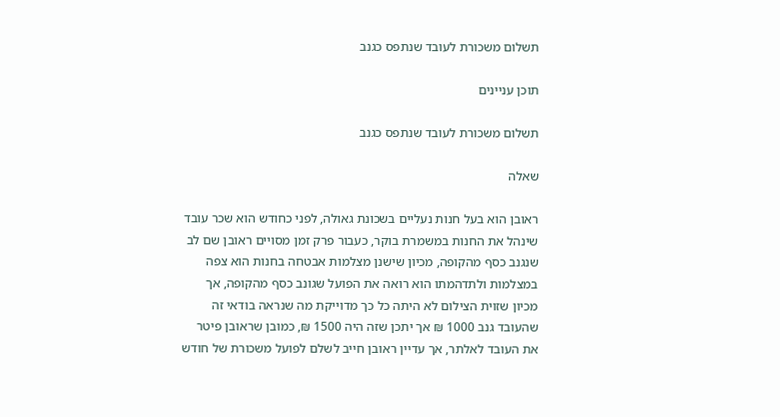תשלום משכורת לעובד שנתפס כגנב

תוכן עניינים

תשלום משכורת לעובד שנתפס כגנב

שאלה

ראובן הוא בעל חנות נעליים בשכונת גאולה, לפני כחודש הוא שכר עובד שינהל את החנות במשמרת בוקר, כעבור פרק זמן מסויים ראובן שם לב שנגנב כסף מהקופה, מכיון שישנן מצלמות אבטחה בחנות הוא צפה במצלמות ולתדהמתו הוא רואה את הפועל שגונב כסף מהקופה, אך מכיון שזוית הצילום לא היתה כל כך מדוייקת מה שנראה בודאי זה שהעובד גנב 1000 ₪ אך יתכן שזה היה 1500 ₪, כמובן שראובן פיטר את העובד לאלתר, אך עדיין ראובן חייב לשלם לפועל משכורת של חודש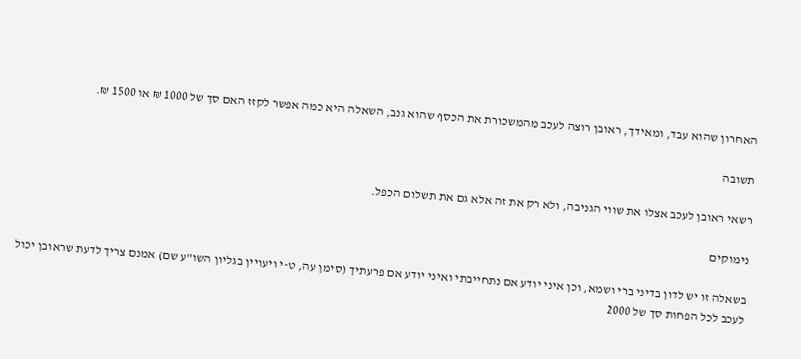האחרון שהוא עבד, ומאידך, ראובן רוצה לעכב מהמשכורת את הכסף שהוא גנב, השאלה היא כמה אפשר לקזז האם סך של 1000 ₪ או 1500 ₪.

תשובה

רשאי ראובן לעכב אצלו את שווי הגניבה, ולא רק את זה אלא גם את תשלום הכפל.

נימוקים

בשאלה זו יש לדון בדיני ברי ושמא, וכן איני יודע אם נתחייבתי ואיני יודע אם פרעתיך (סימן עה, ט-י ויעויין בגליון השו"ע שם) אמנם צריך לדעת שראובן יכול לעכב לכל הפחות סך של 2000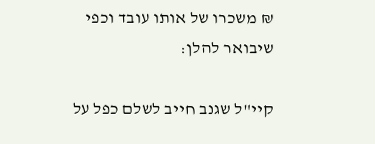₪ משכרו של אותו עובד וכפי שיבואר להלן:

קיי"ל שגנב חייב לשלם כפל על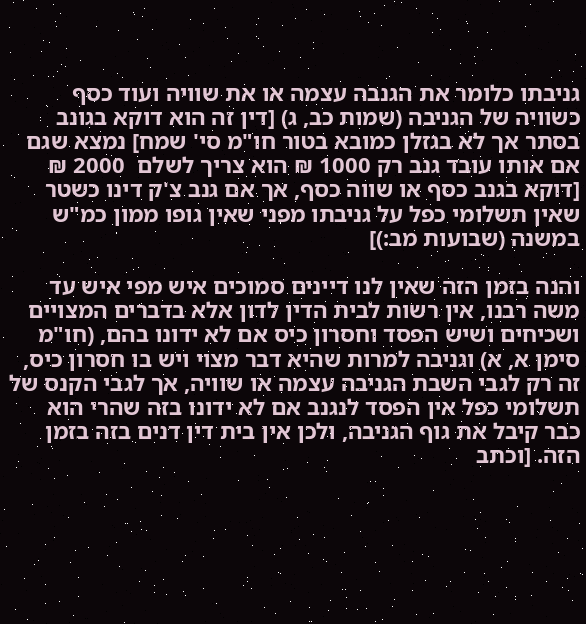גניבתו כלומר את הגנבה עצמה או את שוויה ועוד כסף כשוויה של הגניבה (שמות כב, ג) [דין זה הוא דוקא בגונב בסתר אך לא בגזלן כמובא בטור חו"מ סי' שמח] נמצא שגם אם אותו עובד גנב רק 1000 ₪ הוא צריך לשלם  2000 ₪ [דוקא בגנב כסף או שווה כסף, אך אם גנב צ'ק דינו כשטר שאין תשלומי כפל על גניבתו מפני שאין גופו ממון כמ"ש במשנה (שבועות מב:)]

והנה בזמן הזה שאין לנו דיינים סמוכים איש מפי איש עד משה רבנו, אין רשות לבית הדין לדון אלא בדברים המצויים ושכיחים ושיש הפסד וחסרון כיס אם לא ידונו בהם, (חו"מ סימן א, א) וגניבה למרות שהיא דבר מצוי ויש בו חסרון כיס, זה רק לגבי השבת הגניבה עצמה או שוויה, אך לגבי הקנס של תשלומי כפל אין הפסד לנגנב אם לא ידונו בזה שהרי הוא כבר קיבל את גוף הגניבה, ולכן אין בית דין דנים בזה בזמן הזה. [וכתב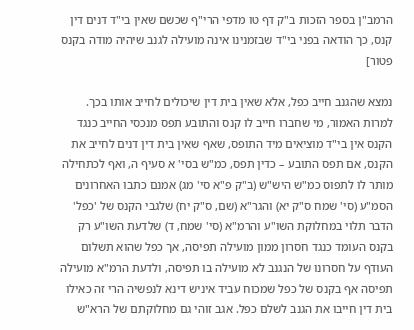הרמב"ן בספר הזכות ב"ק דף טו מדפי הרי"ף שכשם שאין בי"ד דנים דין קנס, כך הודאה בפני בי"ד שבזמנינו אינה מועילה לגנב שיהיה מודה בקנס פטור]

נמצא שהגנב חייב כפל, אלא שאין בית דין שיכולים לחייב אותו בכך. למרות האמור, מי שחברו חייב לו קנס והתובע תפס מנכסי החייב כנגד הקנס אין בי"ד מוציאים מיד התופס, שאף שאין בית דין דנים לחייב את הקנס, אם תפס התובע – כדין תפס, כמ"ש בסי' א סעיף ה, ואף לכתחילה מותר לו לתפוס כמ"ש היש"ש (ב"ק פ"א סי' מג) אמנם כתבו האחרונים הסמ"ע (סי' שמח ס"ק יא) והגר"א (שם, ס"ק יח) שלגבי הקנס של 'כפל' הדבר תלוי במחלוקת השו"ע והרמ"א (סי' שמח, ד) שלדעת השו"ע רק בקנס העומד כנגד חסרון ממון מועילה תפיסה, אך כפל שהוא תשלום העודף על חסרונו של הנגנב לא מועילה בו תפיסה, ולדעת הרמ"א מועילה תפיסה אף בקנס של כפל שמכוח עביד איניש דינא לנפשיה הרי זה כאילו בית דין חייבו את הגנב לשלם כפל. אגב זוהי גם מחלוקתם של הרא"ש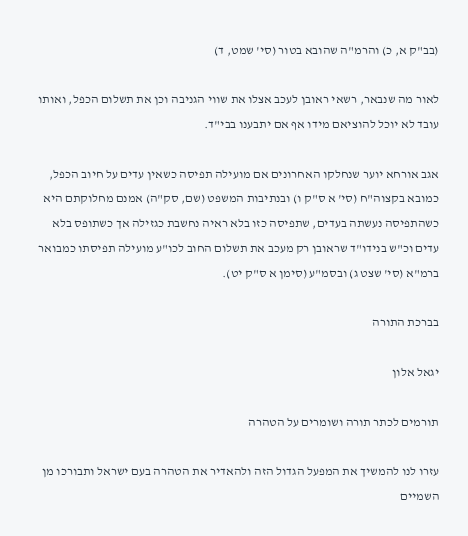(בב"ק א, כ) והרמ"ה שהובא בטור (סי' שמט, ד)

לאור מה שנבאר, רשאי ראובן לעכב אצלו את שווי הגניבה וכן את תשלום הכפל, ואותו עובד לא יוכל להוציאם מידו אף אם יתבענו בבי"ד.

אגב אורחא יוער שנחלקו האחרונים אם מועילה תפיסה כשאין עדים על חיוב הכפל, כמובא בקצוה"ח (סי' א ס"ק ו) ובנתיבות המשפט (שם, סק"ה) אמנם מחלוקתם היא כשהתפיסה נעשתה בעדים, שתפיסה כזו בלא ראיה נחשבת כגזילה אך כשתופס בלא עדים וכ"ש בנידו"ד שראובן רק מעכב את תשלום החוב לכו"ע מועילה תפיסתו כמבואר ברמ"א (סי' שצט ג) ובסמ"ע (סימן א ס"ק יט).

בברכת התורה

יגאל אלון

תורמים לכתר תורה ושומרים על הטהרה

עזרו לנו להמשיך את המפעל הגדול הזה ולהאדיר את הטהרה בעם ישראל ותבורכו מן השמיים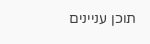תוכן עניינים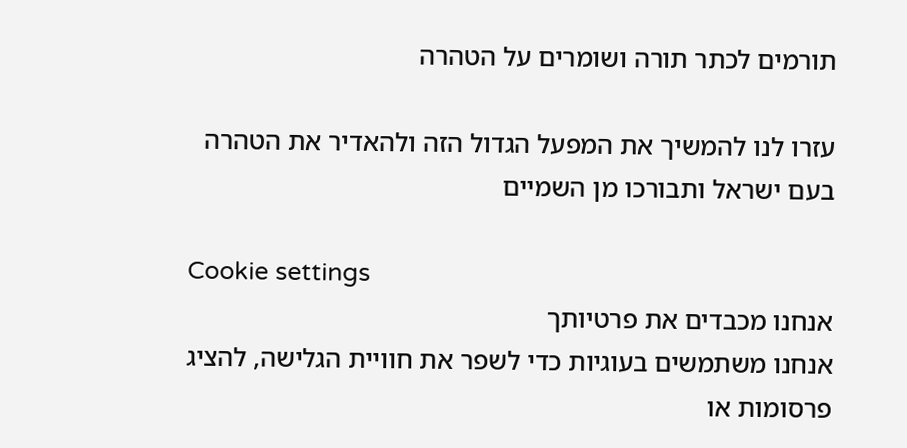תורמים לכתר תורה ושומרים על הטהרה

עזרו לנו להמשיך את המפעל הגדול הזה ולהאדיר את הטהרה בעם ישראל ותבורכו מן השמיים

Cookie settings
אנחנו מכבדים את פרטיותך
אנחנו משתמשים בעוגיות כדי לשפר את חוויית הגלישה, להציג פרסומות או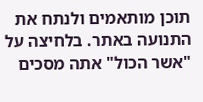תוכן מותאמים ולנתח את התנועה באתר. בלחיצה על "אשר הכול" אתה מסכים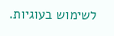לשימוש בעוגיות.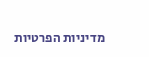מדיניות הפרטיות